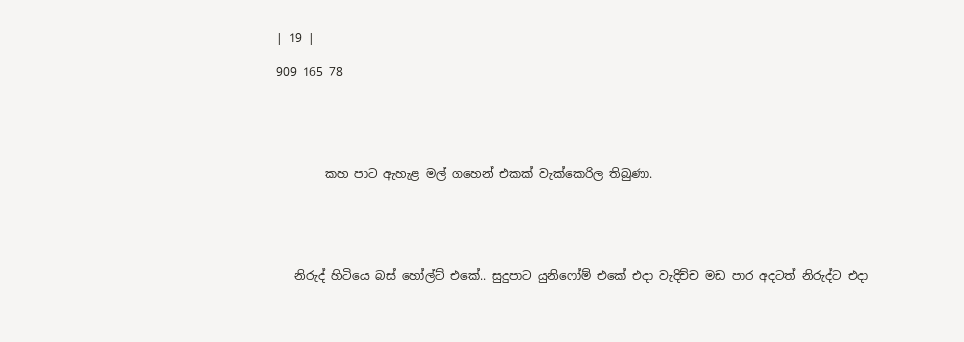| 19 |

909 165 78





        කහ පාට ඇහැළ මල් ගහෙන් එකක් වැක්කෙරිල තිබුණා.





   නිරුද් හිටියෙ බස් හෝල්ට් එකේ.. සුදුපාට යුනිෆෝම් එකේ එදා වැදිච්ච මඩ පාර අදටත් නිරුද්ට එදා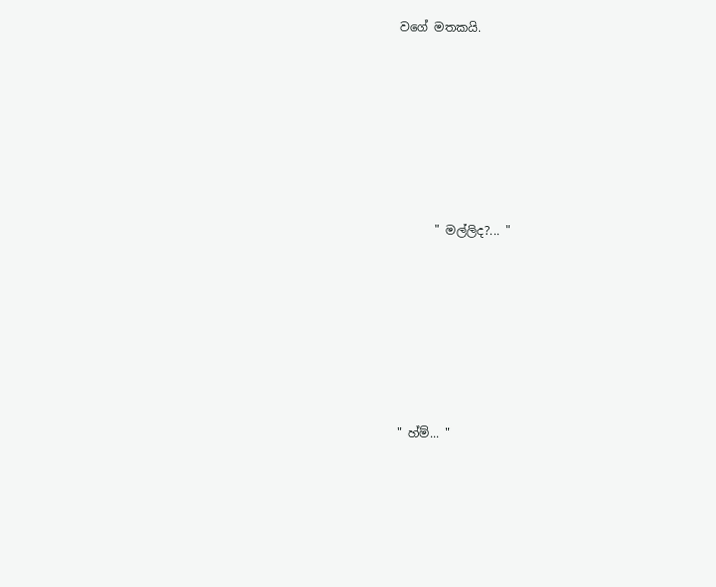වගේ මතකයි.







      " මල්ලිද?... "







" හ්ම්... "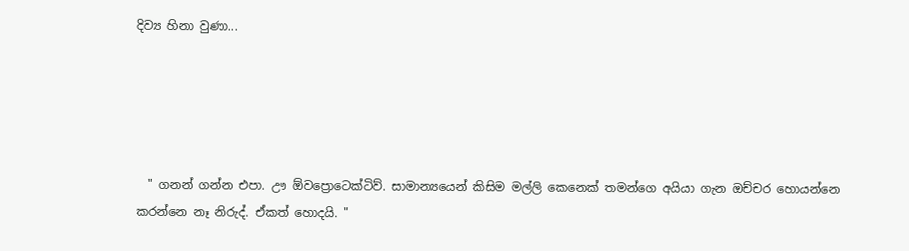දිව්‍ය හිනා වුණා...





  " ගනන් ගන්න එපා. ඌ ඕවප්‍රොටෙක්ටිව්. සාමාන්‍යයෙන් කිසිම මල්ලි කෙනෙක් තමන්ගෙ අයියා ගැන ඔච්චර හොයන්නෙ කරන්නෙ නෑ නිරුද්. ඒකත් හොදයි. "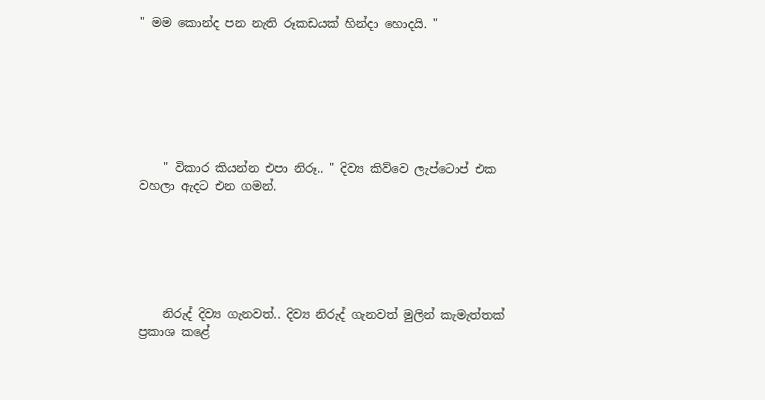" මම කොන්ද පන නැති රූකඩයක් හින්දා හොදයි. "







    " විකාර කියන්න එපා නිරූ.. " දිව්‍ය කිව්වෙ ලැප්ටොප් එක වහලා ඇදට එන ගමන්.






    නිරුද් දිව්‍ය ගැනවත්.. දිව්‍ය නිරුද් ගැනවත් මුලින් කැමැත්තක් ප්‍රකාශ කළේ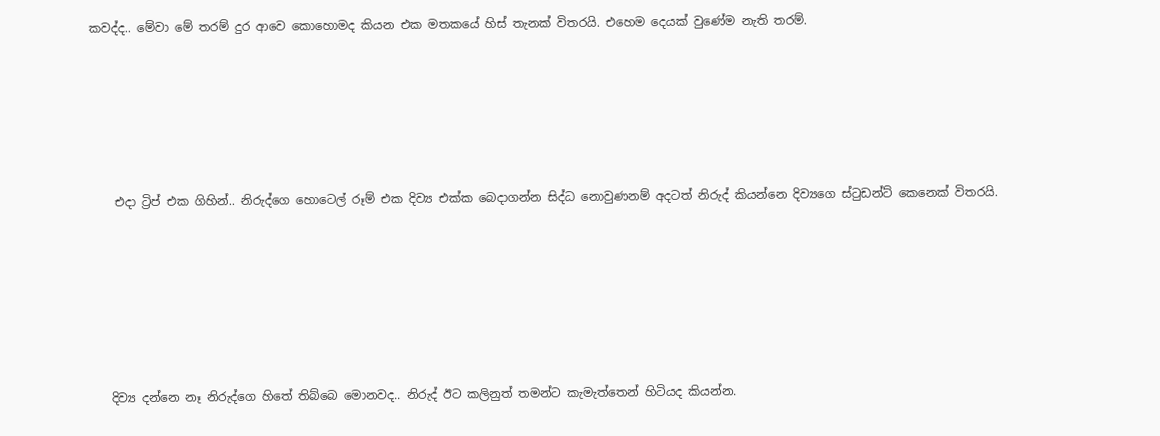කවද්ද.. මේවා මේ තරම් දුර ආවෙ කොහොමද කියන එක මතකයේ හිස් තැනක් විතරයි. එහෙම දෙයක් වුණේම නැති තරම්.







    එදා ට්‍රිප් එක ගිහින්.. නිරුද්ගෙ හොටෙල් රූම් එක දිව්‍ය එක්ක බෙදාගන්න සිද්ධ නොවුණනම් අදටත් නිරුද් කියන්නෙ දිව්‍යගෙ ස්ටුඩන්ට් කෙනෙක් විතරයි.








   දිව්‍ය දන්නෙ නෑ නිරුද්ගෙ හිතේ තිබ්බෙ මොනවද.. නිරුද් ඊට කලිනුත් තමන්ට කැමැත්තෙන් හිටියද කියන්න.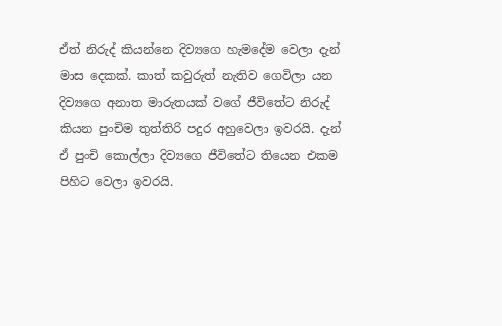ඒත් නිරුද් කියන්නෙ දිව්‍යගෙ හැමදේම වෙලා දැන් මාස දෙකක්. කාත් කවුරුත් නැතිව ගෙවිලා යන දිව්‍යගෙ අනාත මාරුතයක් වගේ ජීවිතේට නිරුද් කියන පුංචිම තුත්තිරි පදුර අහුවෙලා ඉවරයි. දැන් ඒ පුංචි කොල්ලා දිව්‍යගෙ ජීවිතේට තියෙන එකම පිහිට වෙලා ඉවරයි.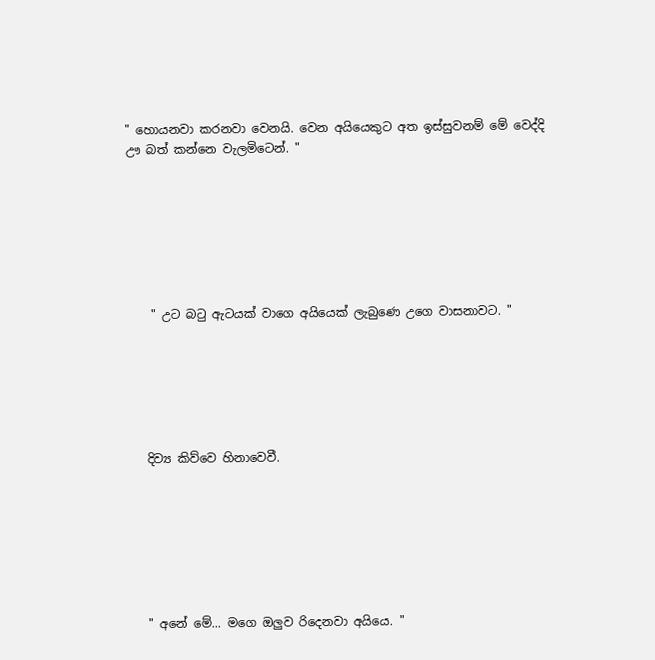" හොයනවා කරනවා වෙනයි. වෙන අයියෙකුට අත ඉස්සුවනම් මේ වෙද්දි ඌ බත් කන්නෙ වැලමිටෙන්. "







    " උට බටු ඇටයක් වාගෙ අයියෙක් ලැබුණෙ උගෙ වාසනාවට. "






   දිව්‍ය කිව්වෙ හිනාවෙවී.







   " අනේ මේ... මගෙ ඔලුව රිදෙනවා අයියෙ. "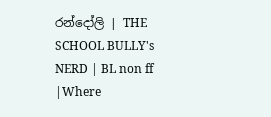රන්දෝලි | THE SCHOOL BULLY's NERD | BL non ff |Where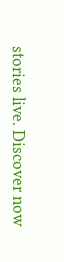stories live. Discover now